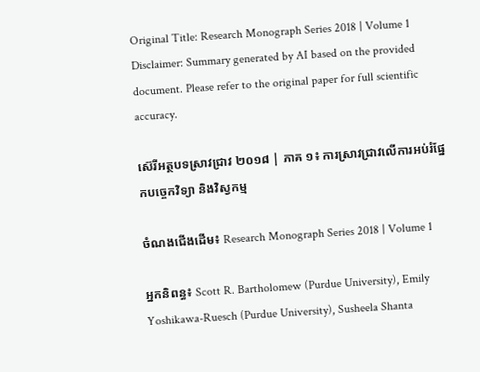Original Title: Research Monograph Series 2018 | Volume 1
Disclaimer: Summary generated by AI based on the provided document. Please refer to the original paper for full scientific accuracy.

ស៊េរីអត្ថបទស្រាវជ្រាវ ២០១៨ | ភាគ ១៖ ការស្រាវជ្រាវលើការអប់រំផ្នែកបច្ចេកវិទ្យា និងវិស្វកម្ម

ចំណងជើងដើម៖ Research Monograph Series 2018 | Volume 1

អ្នកនិពន្ធ៖ Scott R. Bartholomew (Purdue University), Emily Yoshikawa-Ruesch (Purdue University), Susheela Shanta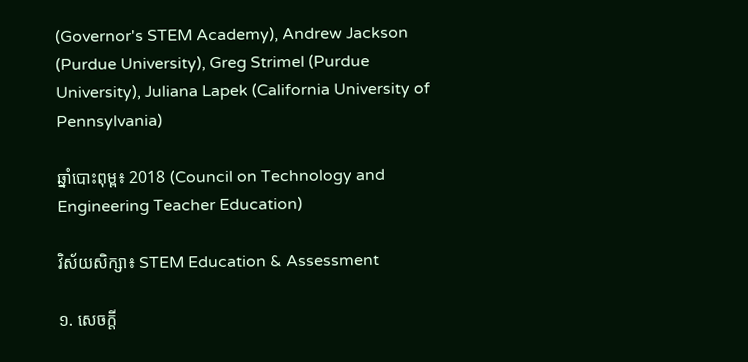(Governor's STEM Academy), Andrew Jackson (Purdue University), Greg Strimel (Purdue University), Juliana Lapek (California University of Pennsylvania)

ឆ្នាំបោះពុម្ព៖ 2018 (Council on Technology and Engineering Teacher Education)

វិស័យសិក្សា៖ STEM Education & Assessment

១. សេចក្តី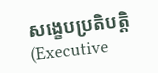សង្ខេបប្រតិបត្តិ (Executive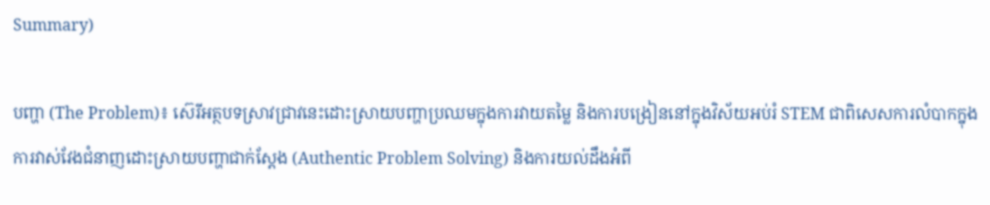Summary)

បញ្ហា (The Problem)៖ ស៊េរីអត្ថបទស្រាវជ្រាវនេះដោះស្រាយបញ្ហាប្រឈមក្នុងការវាយតម្លៃ និងការបង្រៀននៅក្នុងវិស័យអប់រំ STEM ជាពិសេសការលំបាកក្នុងការវាស់វែងជំនាញដោះស្រាយបញ្ហាជាក់ស្តែង (Authentic Problem Solving) និងការយល់ដឹងអំពី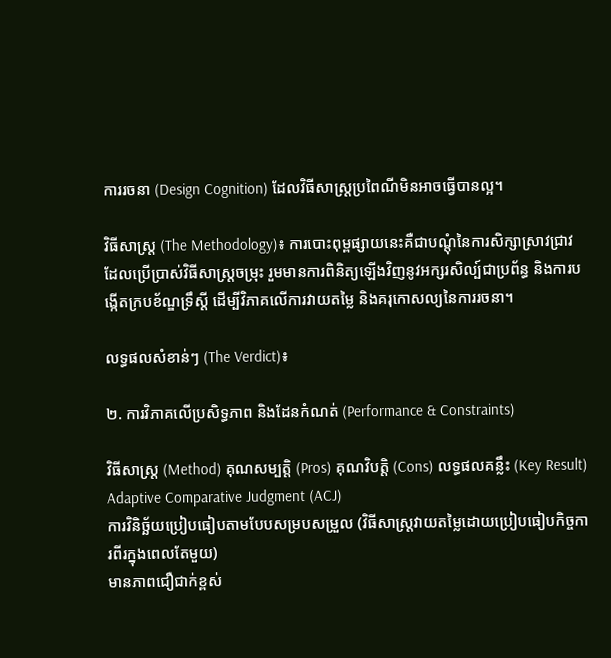ការរចនា (Design Cognition) ដែលវិធីសាស្រ្តប្រពៃណីមិនអាចធ្វើបានល្អ។

វិធីសាស្ត្រ (The Methodology)៖ ការបោះពុម្ពផ្សាយនេះគឺជាបណ្តុំនៃការសិក្សាស្រាវជ្រាវដែលប្រើប្រាស់វិធីសាស្រ្តចម្រុះ រួមមានការពិនិត្យឡើងវិញនូវអក្សរសិល្ប៍ជាប្រព័ន្ធ និងការបង្កើតក្របខ័ណ្ឌទ្រឹស្តី ដើម្បីវិភាគលើការវាយតម្លៃ និងគរុកោសល្យនៃការរចនា។

លទ្ធផលសំខាន់ៗ (The Verdict)៖

២. ការវិភាគលើប្រសិទ្ធភាព និងដែនកំណត់ (Performance & Constraints)

វិធីសាស្ត្រ (Method) គុណសម្បត្តិ (Pros) គុណវិបត្តិ (Cons) លទ្ធផលគន្លឹះ (Key Result)
Adaptive Comparative Judgment (ACJ)
ការវិនិច្ឆ័យប្រៀបធៀបតាមបែបសម្របសម្រួល (វិធីសាស្រ្តវាយតម្លៃដោយប្រៀបធៀបកិច្ចការពីរក្នុងពេលតែមួយ)
មានភាពជឿជាក់ខ្ពស់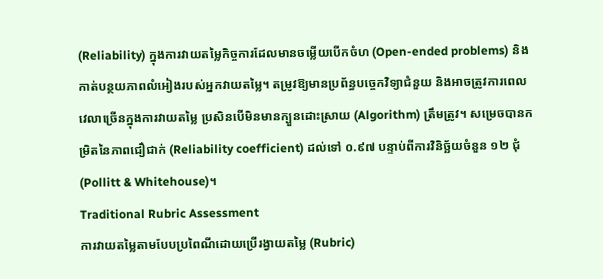(Reliability) ក្នុងការវាយតម្លៃកិច្ចការដែលមានចម្លើយបើកចំហ (Open-ended problems) និងកាត់បន្ថយភាពលំអៀងរបស់អ្នកវាយតម្លៃ។ តម្រូវឱ្យមានប្រព័ន្ធបច្ចេកវិទ្យាជំនួយ និងអាចត្រូវការពេលវេលាច្រើនក្នុងការវាយតម្លៃ ប្រសិនបើមិនមានក្បួនដោះស្រាយ (Algorithm) ត្រឹមត្រូវ។ សម្រេចបានកម្រិតនៃភាពជឿជាក់ (Reliability coefficient) ដល់ទៅ ០.៩៧ បន្ទាប់ពីការវិនិច្ឆ័យចំនួន ១២ ជុំ (Pollitt & Whitehouse)។
Traditional Rubric Assessment
ការវាយតម្លៃតាមបែបប្រពៃណីដោយប្រើរង្វាយតម្លៃ (Rubric)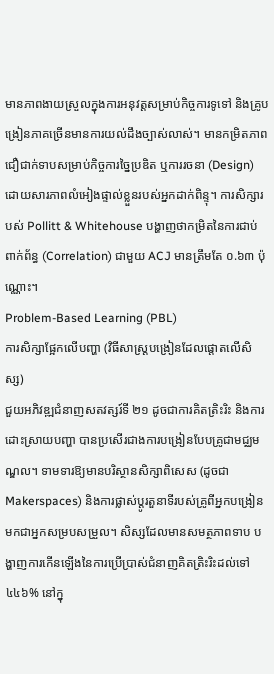មានភាពងាយស្រួលក្នុងការអនុវត្តសម្រាប់កិច្ចការទូទៅ និងគ្រូបង្រៀនភាគច្រើនមានការយល់ដឹងច្បាស់លាស់។ មានកម្រិតភាពជឿជាក់ទាបសម្រាប់កិច្ចការច្នៃប្រឌិត ឬការរចនា (Design) ដោយសារភាពលំអៀងផ្ទាល់ខ្លួនរបស់អ្នកដាក់ពិន្ទុ។ ការសិក្សារបស់ Pollitt & Whitehouse បង្ហាញថាកម្រិតនៃការជាប់ពាក់ព័ន្ធ (Correlation) ជាមួយ ACJ មានត្រឹមតែ ០.៦៣ ប៉ុណ្ណោះ។
Problem-Based Learning (PBL)
ការសិក្សាផ្អែកលើបញ្ហា (វិធីសាស្រ្តបង្រៀនដែលផ្តោតលើសិស្ស)
ជួយអភិវឌ្ឍជំនាញសតវត្សរ៍ទី ២១ ដូចជាការគិតត្រិះរិះ និងការដោះស្រាយបញ្ហា បានប្រសើរជាងការបង្រៀនបែបគ្រូជាមជ្ឈមណ្ឌល។ ទាមទារឱ្យមានបរិស្ថានសិក្សាពិសេស (ដូចជា Makerspaces) និងការផ្លាស់ប្តូរតួនាទីរបស់គ្រូពីអ្នកបង្រៀនមកជាអ្នកសម្របសម្រួល។ សិស្សដែលមានសមត្ថភាពទាប បង្ហាញការកើនឡើងនៃការប្រើប្រាស់ជំនាញគិតត្រិះរិះដល់ទៅ ៤៤៦% នៅក្នុ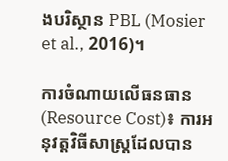ងបរិស្ថាន PBL (Mosier et al., 2016)។

ការចំណាយលើធនធាន (Resource Cost)៖ ការអនុវត្តវិធីសាស្រ្តដែលបាន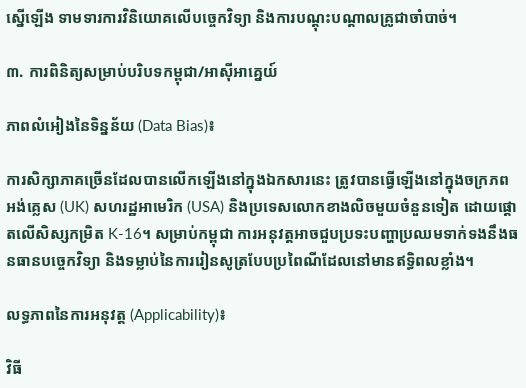ស្នើឡើង ទាមទារការវិនិយោគលើបច្ចេកវិទ្យា និងការបណ្តុះបណ្តាលគ្រូជាចាំបាច់។

៣. ការពិនិត្យសម្រាប់បរិបទកម្ពុជា/អាស៊ីអាគ្នេយ៍

ភាពលំអៀងនៃទិន្នន័យ (Data Bias)៖

ការសិក្សាភាគច្រើនដែលបានលើកឡើងនៅក្នុងឯកសារនេះ ត្រូវបានធ្វើឡើងនៅក្នុងចក្រភពអង់គ្លេស (UK) សហរដ្ឋអាមេរិក (USA) និងប្រទេសលោកខាងលិចមួយចំនួនទៀត ដោយផ្តោតលើសិស្សកម្រិត K-16។ សម្រាប់កម្ពុជា ការអនុវត្តអាចជួបប្រទះបញ្ហាប្រឈមទាក់ទងនឹងធនធានបច្ចេកវិទ្យា និងទម្លាប់នៃការរៀនសូត្របែបប្រពៃណីដែលនៅមានឥទ្ធិពលខ្លាំង។

លទ្ធភាពនៃការអនុវត្ត (Applicability)៖

វិធី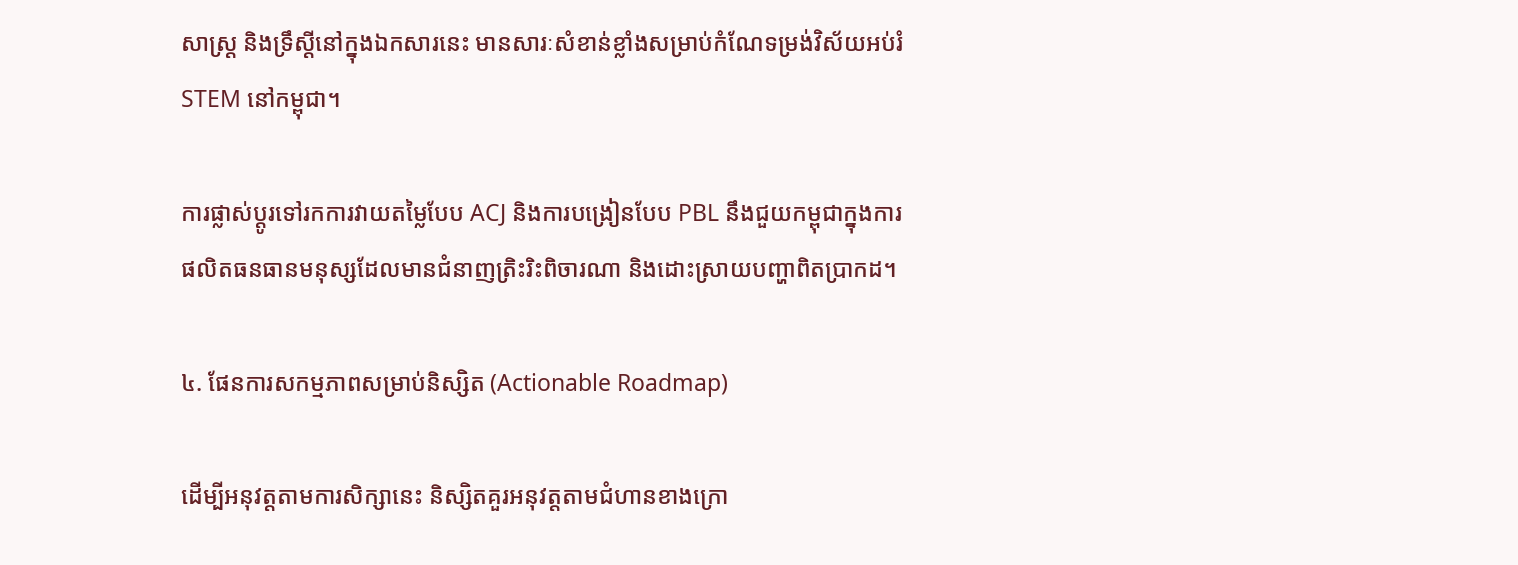សាស្រ្ត និងទ្រឹស្តីនៅក្នុងឯកសារនេះ មានសារៈសំខាន់ខ្លាំងសម្រាប់កំណែទម្រង់វិស័យអប់រំ STEM នៅកម្ពុជា។

ការផ្លាស់ប្តូរទៅរកការវាយតម្លៃបែប ACJ និងការបង្រៀនបែប PBL នឹងជួយកម្ពុជាក្នុងការផលិតធនធានមនុស្សដែលមានជំនាញត្រិះរិះពិចារណា និងដោះស្រាយបញ្ហាពិតប្រាកដ។

៤. ផែនការសកម្មភាពសម្រាប់និស្សិត (Actionable Roadmap)

ដើម្បីអនុវត្តតាមការសិក្សានេះ និស្សិតគួរអនុវត្តតាមជំហានខាងក្រោ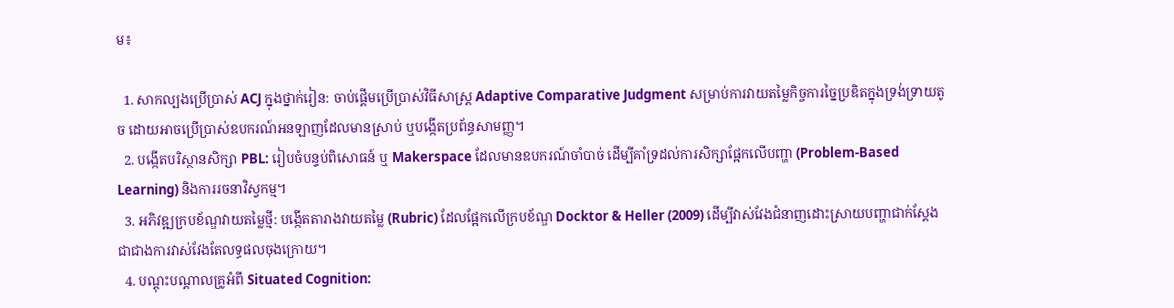ម៖

  1. សាកល្បងប្រើប្រាស់ ACJ ក្នុងថ្នាក់រៀន: ចាប់ផ្តើមប្រើប្រាស់វិធីសាស្រ្ត Adaptive Comparative Judgment សម្រាប់ការវាយតម្លៃកិច្ចការច្នៃប្រឌិតក្នុងទ្រង់ទ្រាយតូច ដោយអាចប្រើប្រាស់ឧបករណ៍អនឡាញដែលមានស្រាប់ ឬបង្កើតប្រព័ន្ធសាមញ្ញ។
  2. បង្កើតបរិស្ថានសិក្សា PBL: រៀបចំបន្ទប់ពិសោធន៍ ឬ Makerspace ដែលមានឧបករណ៍ចាំបាច់ ដើម្បីគាំទ្រដល់ការសិក្សាផ្អែកលើបញ្ហា (Problem-Based Learning) និងការរចនាវិស្វកម្ម។
  3. អភិវឌ្ឍក្របខ័ណ្ឌវាយតម្លៃថ្មី: បង្កើតតារាងវាយតម្លៃ (Rubric) ដែលផ្អែកលើក្របខ័ណ្ឌ Docktor & Heller (2009) ដើម្បីវាស់វែងជំនាញដោះស្រាយបញ្ហាជាក់ស្តែង ជាជាងការវាស់វែងតែលទ្ធផលចុងក្រោយ។
  4. បណ្តុះបណ្តាលគ្រូអំពី Situated Cognition: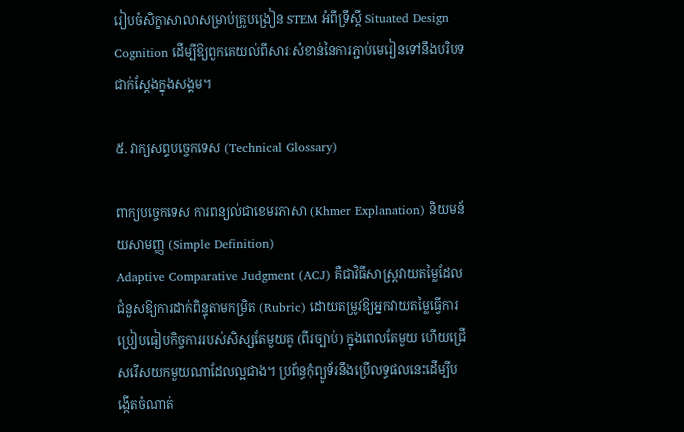រៀបចំសិក្ខាសាលាសម្រាប់គ្រូបង្រៀន STEM អំពីទ្រឹស្តី Situated Design Cognition ដើម្បីឱ្យពួកគេយល់ពីសារៈសំខាន់នៃការភ្ជាប់មេរៀនទៅនឹងបរិបទជាក់ស្តែងក្នុងសង្គម។

៥. វាក្យសព្ទបច្ចេកទេស (Technical Glossary)

ពាក្យបច្ចេកទេស ការពន្យល់ជាខេមរភាសា (Khmer Explanation) និយមន័យសាមញ្ញ (Simple Definition)
Adaptive Comparative Judgment (ACJ) គឺជាវិធីសាស្ត្រវាយតម្លៃដែលជំនួសឱ្យការដាក់ពិន្ទុតាមកម្រិត (Rubric) ដោយតម្រូវឱ្យអ្នកវាយតម្លៃធ្វើការប្រៀបធៀបកិច្ចការរបស់សិស្សតែមួយគូ (ពីរច្បាប់) ក្នុងពេលតែមួយ ហើយជ្រើសរើសយកមួយណាដែលល្អជាង។ ប្រព័ន្ធកុំព្យូទ័រនឹងប្រើលទ្ធផលនេះដើម្បីបង្កើតចំណាត់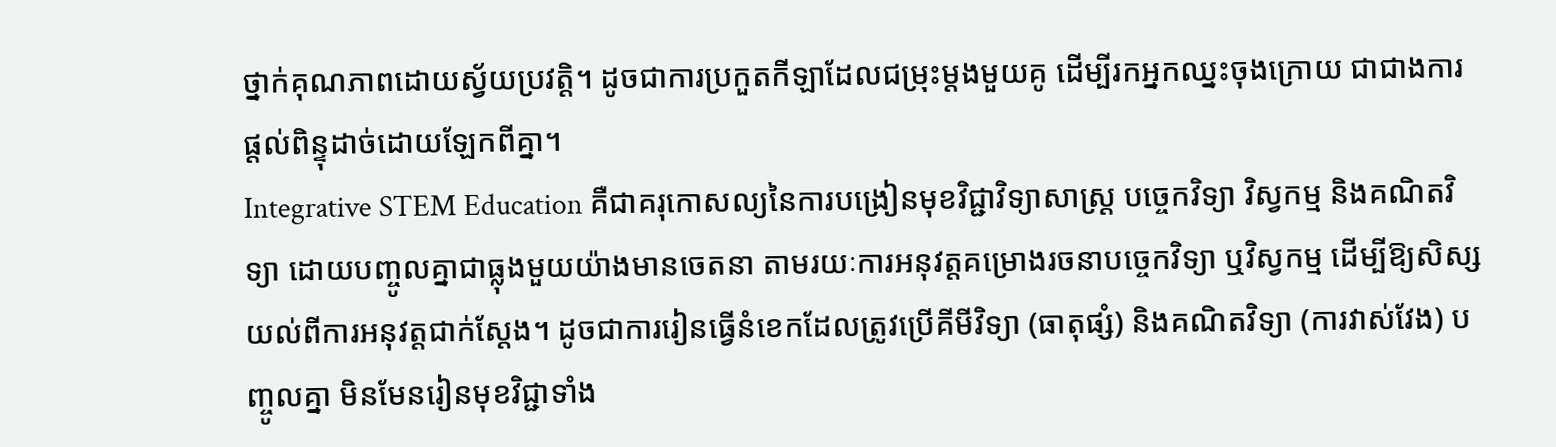ថ្នាក់គុណភាពដោយស្វ័យប្រវត្តិ។ ដូចជាការប្រកួតកីឡាដែលជម្រុះម្តងមួយគូ ដើម្បីរកអ្នកឈ្នះចុងក្រោយ ជាជាងការផ្តល់ពិន្ទុដាច់ដោយឡែកពីគ្នា។
Integrative STEM Education គឺជាគរុកោសល្យនៃការបង្រៀនមុខវិជ្ជាវិទ្យាសាស្ត្រ បច្ចេកវិទ្យា វិស្វកម្ម និងគណិតវិទ្យា ដោយបញ្ចូលគ្នាជាធ្លុងមួយយ៉ាងមានចេតនា តាមរយៈការអនុវត្តគម្រោងរចនាបច្ចេកវិទ្យា ឬវិស្វកម្ម ដើម្បីឱ្យសិស្សយល់ពីការអនុវត្តជាក់ស្តែង។ ដូចជាការរៀនធ្វើនំខេកដែលត្រូវប្រើគីមីវិទ្យា (ធាតុផ្សំ) និងគណិតវិទ្យា (ការវាស់វែង) បញ្ចូលគ្នា មិនមែនរៀនមុខវិជ្ជាទាំង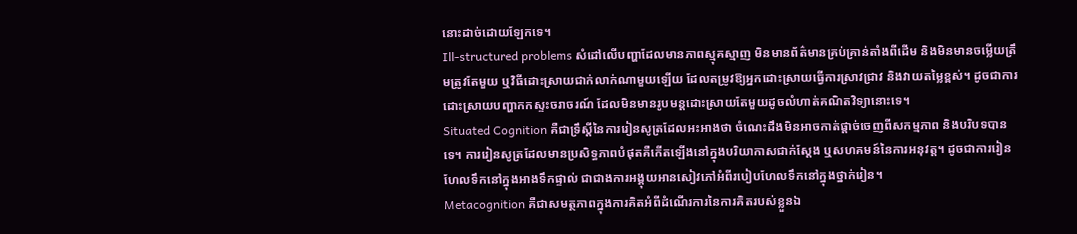នោះដាច់ដោយឡែកទេ។
Ill-structured problems សំដៅលើបញ្ហាដែលមានភាពស្មុគស្មាញ មិនមានព័ត៌មានគ្រប់គ្រាន់តាំងពីដើម និងមិនមានចម្លើយត្រឹមត្រូវតែមួយ ឬវិធីដោះស្រាយជាក់លាក់ណាមួយឡើយ ដែលតម្រូវឱ្យអ្នកដោះស្រាយធ្វើការស្រាវជ្រាវ និងវាយតម្លៃខ្ពស់។ ដូចជាការដោះស្រាយបញ្ហាកកស្ទះចរាចរណ៍ ដែលមិនមានរូបមន្តដោះស្រាយតែមួយដូចលំហាត់គណិតវិទ្យានោះទេ។
Situated Cognition គឺជាទ្រឹស្តីនៃការរៀនសូត្រដែលអះអាងថា ចំណេះដឹងមិនអាចកាត់ផ្តាច់ចេញពីសកម្មភាព និងបរិបទបានទេ។ ការរៀនសូត្រដែលមានប្រសិទ្ធភាពបំផុតគឺកើតឡើងនៅក្នុងបរិយាកាសជាក់ស្តែង ឬសហគមន៍នៃការអនុវត្ត។ ដូចជាការរៀនហែលទឹកនៅក្នុងអាងទឹកផ្ទាល់ ជាជាងការអង្គុយអានសៀវភៅអំពីរបៀបហែលទឹកនៅក្នុងថ្នាក់រៀន។
Metacognition គឺជាសមត្ថភាពក្នុងការគិតអំពីដំណើរការនៃការគិតរបស់ខ្លួនឯ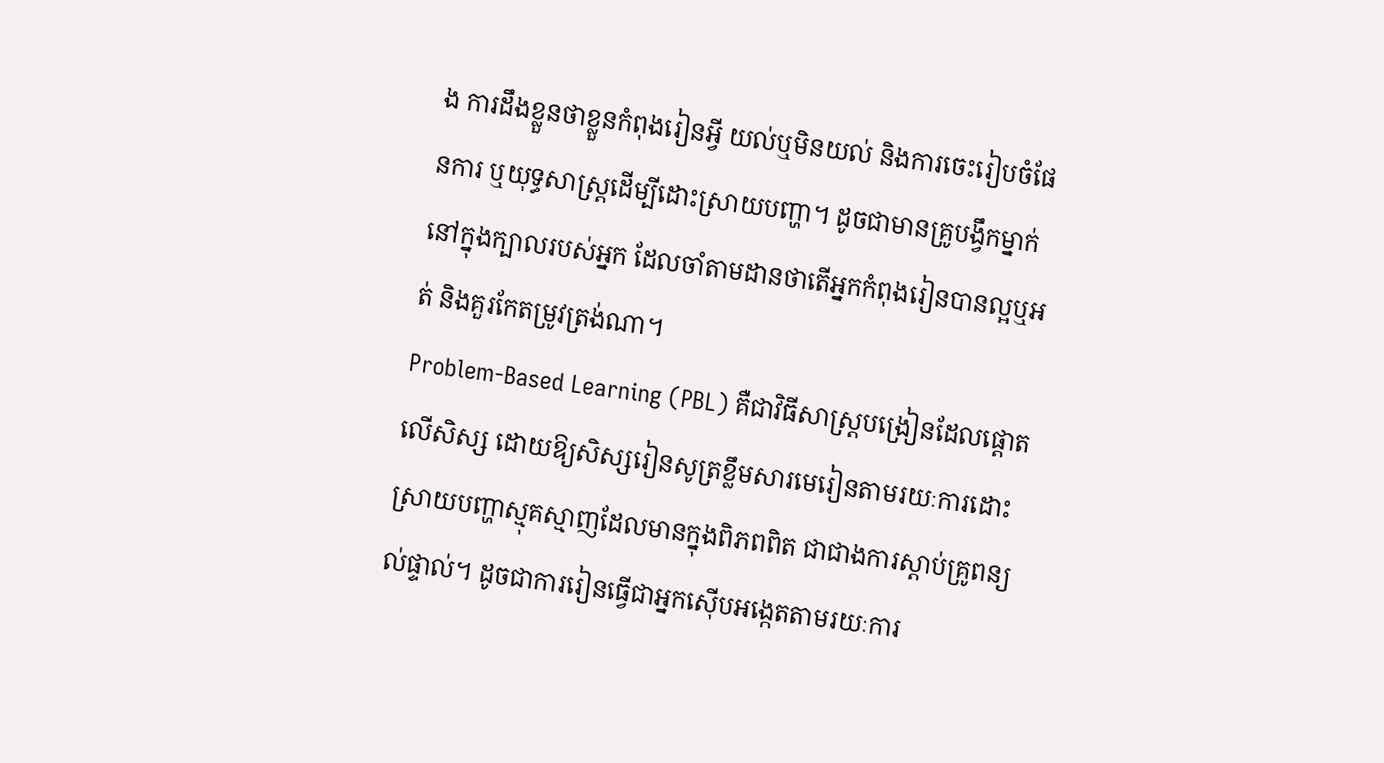ង ការដឹងខ្លួនថាខ្លួនកំពុងរៀនអ្វី យល់ឬមិនយល់ និងការចេះរៀបចំផែនការ ឬយុទ្ធសាស្ត្រដើម្បីដោះស្រាយបញ្ហា។ ដូចជាមានគ្រូបង្វឹកម្នាក់នៅក្នុងក្បាលរបស់អ្នក ដែលចាំតាមដានថាតើអ្នកកំពុងរៀនបានល្អឬអត់ និងគួរកែតម្រូវត្រង់ណា។
Problem-Based Learning (PBL) គឺជាវិធីសាស្ត្របង្រៀនដែលផ្តោតលើសិស្ស ដោយឱ្យសិស្សរៀនសូត្រខ្លឹមសារមេរៀនតាមរយៈការដោះស្រាយបញ្ហាស្មុគស្មាញដែលមានក្នុងពិភពពិត ជាជាងការស្តាប់គ្រូពន្យល់ផ្ទាល់។ ដូចជាការរៀនធ្វើជាអ្នកស៊ើបអង្កេតតាមរយៈការ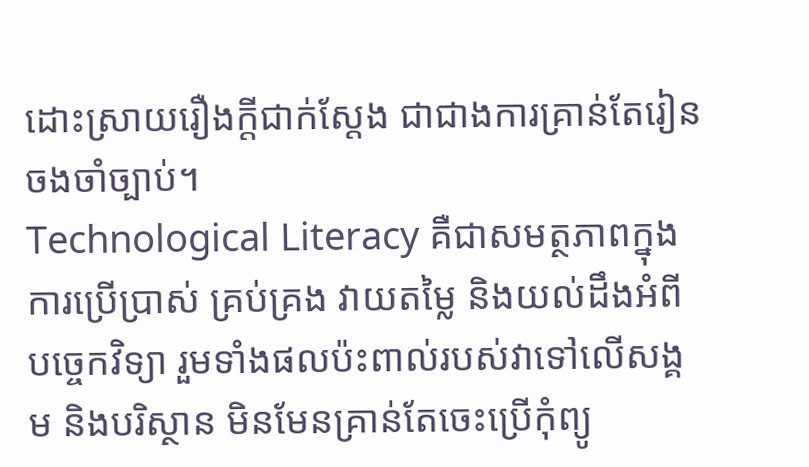ដោះស្រាយរឿងក្តីជាក់ស្តែង ជាជាងការគ្រាន់តែរៀនចងចាំច្បាប់។
Technological Literacy គឺជាសមត្ថភាពក្នុងការប្រើប្រាស់ គ្រប់គ្រង វាយតម្លៃ និងយល់ដឹងអំពីបច្ចេកវិទ្យា រួមទាំងផលប៉ះពាល់របស់វាទៅលើសង្គម និងបរិស្ថាន មិនមែនគ្រាន់តែចេះប្រើកុំព្យូ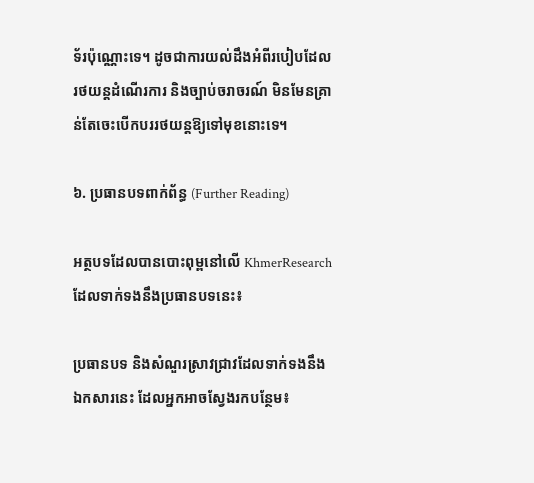ទ័រប៉ុណ្ណោះទេ។ ដូចជាការយល់ដឹងអំពីរបៀបដែលរថយន្តដំណើរការ និងច្បាប់ចរាចរណ៍ មិនមែនគ្រាន់តែចេះបើកបររថយន្តឱ្យទៅមុខនោះទេ។

៦. ប្រធានបទពាក់ព័ន្ធ (Further Reading)

អត្ថបទដែលបានបោះពុម្ពនៅលើ KhmerResearch ដែលទាក់ទងនឹងប្រធានបទនេះ៖

ប្រធានបទ និងសំណួរស្រាវជ្រាវដែលទាក់ទងនឹងឯកសារនេះ ដែលអ្នកអាចស្វែងរកបន្ថែម៖